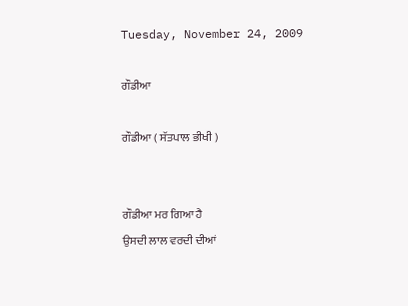Tuesday, November 24, 2009

ਗੌਡੀਆ

ਗੌਡੀਆ ( ਸੱਤਪਾਲ ਭੀਖੀ )


ਗੌਡੀਆ ਮਰ ਗਿਆ ਹੈ
ਉਸਦੀ ਲਾਲ ਵਰਦੀ ਦੀਆਂ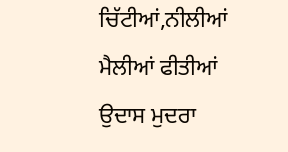ਚਿੱਟੀਆਂ,ਨੀਲੀਆਂ
ਮੈਲੀਆਂ ਫੀਤੀਆਂ
ਉਦਾਸ ਮੁਦਰਾ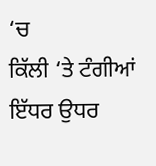‘ਚ
ਕਿੱਲੀ ‘ਤੇ ਟੰਗੀਆਂ
ਇੱਧਰ ਉਧਰ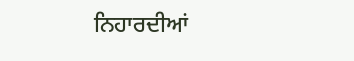ਨਿਹਾਰਦੀਆਂ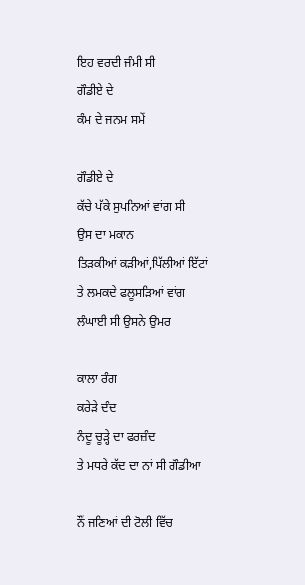ਇਹ ਵਰਦੀ ਜੰਮੀ ਸੀ
ਗੌਡੀਏ ਦੇ
ਕੰਮ ਦੇ ਜਨਮ ਸਮੇਂ

ਗੌਡੀਏ ਦੇ
ਕੱਚੇ ਪੱਕੇ ਸੁਪਨਿਆਂ ਵਾਂਗ ਸੀ
ਉਸ ਦਾ ਮਕਾਨ
ਤਿੜਕੀਆਂ ਕੜੀਆਂ,ਪਿੱਲੀਆਂ ਇੱਟਾਂ
ਤੇ ਲਮਕਦੇ ਫਲੂਸੜਿਆਂ ਵਾਂਗ
ਲੰਘਾਈ ਸੀ ਉਸਨੇ ਉਮਰ

ਕਾਲਾ ਰੰਗ
ਕਰੇੜੇ ਦੰਦ
ਨੰਦੂ ਚੂੜ੍ਹੇ ਦਾ ਫਰਜ਼ੰਦ
ਤੇ ਮਧਰੇ ਕੱਦ ਦਾ ਨਾਂ ਸੀ ਗੌਡੀਆ

ਨੌਂ ਜਣਿਆਂ ਦੀ ਟੋਲੀ ਵਿੱਚ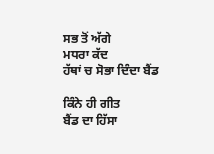ਸਭ ਤੋਂ ਅੱਗੇ
ਮਧਰਾ ਕੱਦ
ਹੱਥਾਂ ਚ ਸੋਭਾ ਦਿੰਦਾ ਬੈਂਡ

ਕਿੰਨੇ ਹੀ ਗੀਤ
ਬੈਂਡ ਦਾ ਹਿੱਸਾ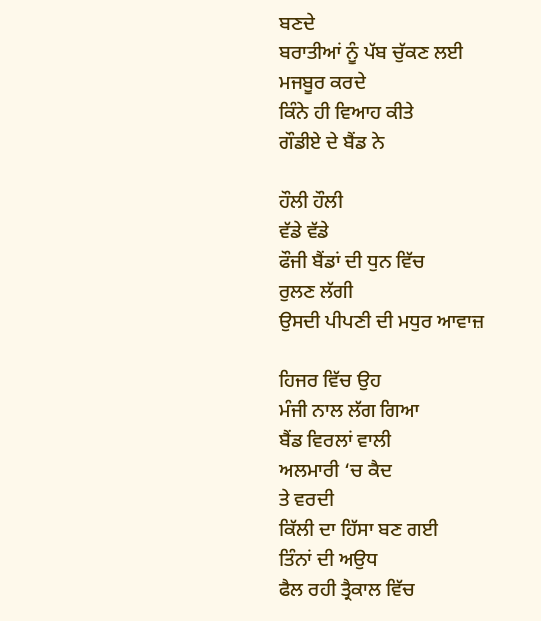ਬਣਦੇ
ਬਰਾਤੀਆਂ ਨੂੰ ਪੱਬ ਚੁੱਕਣ ਲਈ
ਮਜਬੂਰ ਕਰਦੇ
ਕਿੰਨੇ ਹੀ ਵਿਆਹ ਕੀਤੇ
ਗੌਡੀਏ ਦੇ ਬੈਂਡ ਨੇ

ਹੌਲੀ ਹੌਲੀ
ਵੱਡੇ ਵੱਡੇ
ਫੌਜੀ ਬੈਂਡਾਂ ਦੀ ਧੁਨ ਵਿੱਚ
ਰੁਲਣ ਲੱਗੀ
ਉਸਦੀ ਪੀਪਣੀ ਦੀ ਮਧੁਰ ਆਵਾਜ਼

ਹਿਜਰ ਵਿੱਚ ਉਹ
ਮੰਜੀ ਨਾਲ ਲੱਗ ਗਿਆ
ਬੈਂਡ ਵਿਰਲਾਂ ਵਾਲੀ
ਅਲਮਾਰੀ ‘ਚ ਕੈਦ
ਤੇ ਵਰਦੀ
ਕਿੱਲੀ ਦਾ ਹਿੱਸਾ ਬਣ ਗਈ
ਤਿੰਨਾਂ ਦੀ ਅਉਧ
ਫੈਲ ਰਹੀ ਤ੍ਰੈਕਾਲ ਵਿੱਚ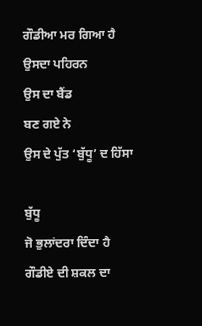ਗੌਡੀਆ ਮਰ ਗਿਆ ਹੈ
ਉਸਦਾ ਪਹਿਰਨ
ਉਸ ਦਾ ਬੈਂਡ
ਬਣ ਗਏ ਨੇ
ਉਸ ਦੇ ਪੁੱਤ ‘ਬੁੱਧੂ’ ਦ ਹਿੱਸਾ

ਬੁੱਧੂ
ਜੋ ਭੁਲਾਂਦਰਾ ਦਿੰਦਾ ਹੈ
ਗੌਡੀਏ ਦੀ ਸ਼ਕਲ ਦਾ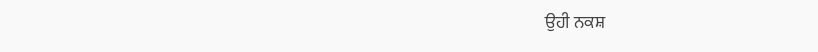ਉਹੀ ਨਕਸ਼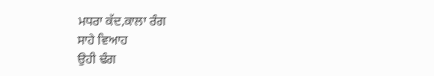ਮਧਰਾ ਕੱਦ,ਕਾਲਾ ਰੰਗ
ਸਾਹੇ ਵਿਆਹ
ਉਹੀ ਢੰਗ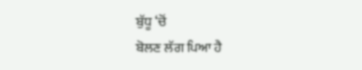ਬੁੱਧੂ ‘ਚੋਂ
ਬੋਲਣ ਲੱਗ ਪਿਆ ਹੈ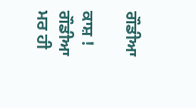ਗੌਡੀਆ

ਕਾਸ਼ ! ਗੌਡੀਆ ਮਰ ਹੀ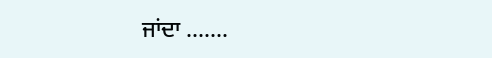ਜਾਂਦਾ …….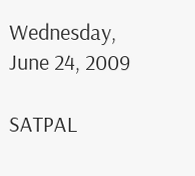Wednesday, June 24, 2009

SATPAL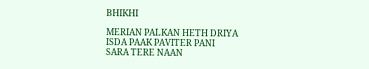BHIKHI

MERIAN PALKAN HETH DRIYA
ISDA PAAK PAVITER PANI
SARA TERE NAAN